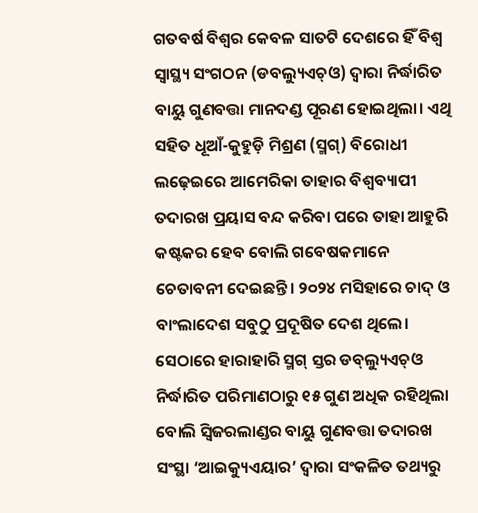ଗତବର୍ଷ ବିଶ୍ବର କେବଳ ସାତଟି ଦେଶରେ ହିଁ ବିଶ୍ବ ସ୍ବାସ୍ଥ୍ୟ ସଂଗଠନ (ଡବଲ୍ୟୁଏଚ୍‌ଓ) ଦ୍ବାରା ନିର୍ଦ୍ଧାରିତ ବାୟୁ ଗୁଣବତ୍ତା ମାନଦଣ୍ଡ ପୂରଣ ହୋଇଥିଲା। ଏଥି ସହିତ ଧୂଆଁ-କୁହୁଡ଼ି ମିଶ୍ରଣ (ସ୍ମଗ୍‌) ବିରୋଧୀ ଲଢ଼େଇରେ ଆମେରିକା ତାହାର ବିଶ୍ବବ୍ୟାପୀ ତଦାରଖ ପ୍ରୟାସ ବନ୍ଦ କରିବା ପରେ ତାହା ଆହୁରି କଷ୍ଟକର ହେବ ବୋଲି ଗବେଷକମାନେ ଚେତାବନୀ ଦେଇଛନ୍ତି। ୨୦୨୪ ମସିହାରେ ଚାଦ୍‌ ଓ ବାଂଲାଦେଶ ସବୁଠୁ ପ୍ରଦୂଷିତ ଦେଶ ଥିଲେ। ସେଠାରେ ହାରାହାରି ସ୍ମଗ୍‌ ସ୍ତର ଡବ୍‌ଲ୍ୟୁଏଚ୍‌ଓ ନିର୍ଦ୍ଧାରିତ ପରିମାଣଠାରୁ ୧୫ ଗୁଣ ଅଧିକ ରହିଥିଲା ବୋଲି ସ୍ବିଜରଲାଣ୍ଡର ବାୟୁ ଗୁଣବତ୍ତା ତଦାରଖ ସଂସ୍ଥା ‘ଆଇକ୍ୟୁଏୟାର’ ଦ୍ବାରା ସଂକଳିତ ତଥ୍ୟରୁ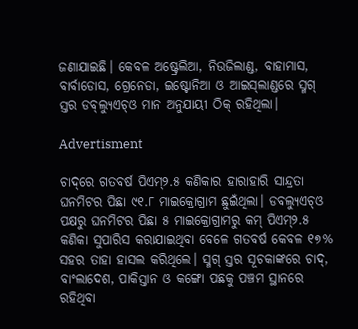ଜଣାଯାଇଛି। କେବଳ ଅଷ୍ଟ୍ରେଲିଆ, ନିଉଜିଲାଣ୍ଡ, ବାହାମାସ, ବାର୍ବାଡୋସ, ଗ୍ରେନେଡା, ଇଷ୍ଟୋନିଆ ଓ ଆଇସ୍‌ଲାଣ୍ଡରେ ସ୍ମଗ୍‌ ସ୍ତର ଡବ୍‌ଲ୍ୟୁଏଚ୍‌ଓ ମାନ ଅନୁଯାୟୀ ଠିକ୍ ରହିଥିଲା।

Advertisment

ଚାଦ୍‌ରେ ଗତବର୍ଷ ପିଏମ୍‌୨.୫ କଣିକାର ହାରାହାରି ସାନ୍ଦ୍ରତା ଘନମିଟର ପିଛା ୯୧.୮ ମାଇକ୍ରୋଗ୍ରାମ ଛୁଇଁଥିଲା। ଡବଲ୍ୟୁଏଚ୍‌ଓ ପକ୍ଷରୁ ଘନମିଟର ପିଛା ୫ ମାଇକ୍ରୋଗ୍ରାମରୁ କମ୍‌ ପିଏମ୍‌୨.୫ କଣିକା ସୁପାରିସ କରାଯାଇଥିବା ବେଳେ ଗତବର୍ଷ କେବଳ ୧୭% ସହର ତାହା ହାସଲ କରିଥିଲେ। ସ୍ମଗ୍‌ ସ୍ତର ସୂଚକାଙ୍କରେ ଚାଦ୍‌, ବାଂଲାଦେଶ, ପାକିସ୍ତାନ ଓ କଙ୍ଗୋ ପଛକୁ ପଞ୍ଚମ ସ୍ଥାନରେ ରହିଥିବା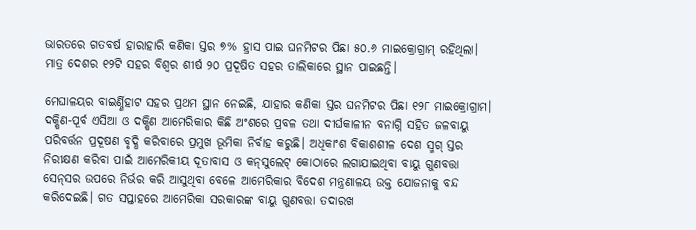ଭାରତରେ ଗତବର୍ଷ ହାରାହାରି କଣିକା ସ୍ତର ୭% ହ୍ରାସ ପାଇ ଘନମିଟର ପିଛା ୫୦.୬ ମାଇକ୍ରୋଗ୍ରାମ୍‌ ରହିଥିଲା। ମାତ୍ର ଦେଶର ୧୨ଟି ସହର ବିଶ୍ବର ଶୀର୍ଷ ୨୦ ପ୍ରଦୂଷିତ ସହର ତାଲିକାରେ ସ୍ଥାନ ପାଇଛନ୍ତି।

ମେଘାଳୟର ବାଇର୍ଣ୍ଣିହାଟ ସହର ପ୍ରଥମ ସ୍ଥାନ ନେଇଛି, ଯାହାର କଣିକା ସ୍ତର ଘନମିଟର ପିଛା ୧୨୮ ମାଇକ୍ରୋଗ୍ରାମ। ଦକ୍ଷିଣ-ପୂର୍ବ ଏସିଆ ଓ ଦକ୍ଷିଣ ଆମେରିକାର କିଛି ଅଂଶରେ ପ୍ରବଳ ତଥା ଦୀର୍ଘକାଳୀନ ବନାଗ୍ନି ସହିତ ଜଳବାୟୁ ପରିବର୍ତ୍ତନ ପ୍ରଦୂଷଣ ବୃଦ୍ଧି କରିବାରେ ପ୍ରମୁଖ ଭୂମିକା ନିର୍ବାହ କରୁଛି। ଅଧିକାଂଶ ବିକାଶଶୀଳ ଦେଶ ସ୍ମଗ୍‌ ସ୍ତର ନିରୀକ୍ଷଣ କରିବା ପାଇଁ ଆମେରିକୀୟ ଦୂତାବାସ ଓ କନ୍‌ସୁଲେଟ୍‌ କୋଠାରେ ଲଗାଯାଇଥିବା ବାୟୁ ଗୁଣବତ୍ତା ସେନ୍‌ସର ଉପରେ ନିର୍ଭର କରି ଆସୁଥିବା ବେଳେ ଆମେରିକାର ବିଦେଶ ମନ୍ତ୍ରଣାଳୟ ଉକ୍ତ ଯୋଜନାକୁ ବନ୍ଦ କରିଦେଇଛି। ଗତ ସପ୍ତାହରେ ଆମେରିକା ସରକାରଙ୍କ ବାୟୁ ଗୁଣବତ୍ତା ତଦାରଖ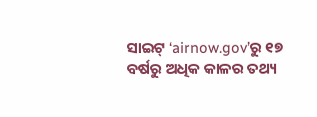ସାଇଟ୍‌ ‘airnow.gov’ରୁ ୧୭ ବର୍ଷରୁ ଅଧିକ କାଳର ତଥ୍ୟ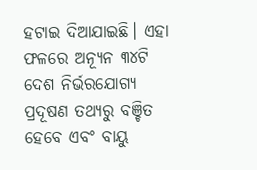ହଟାଇ ଦିଆଯାଇଛି। ଏହା ଫଳରେ ଅନ୍ୟୂନ ୩୪ଟି ଦେଶ ନିର୍ଭରଯୋଗ୍ୟ ପ୍ରଦୂଷଣ ତଥ୍ୟରୁ ବଞ୍ଚିତ ହେବେ ଏବଂ ବାୟୁ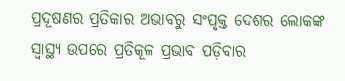ପ୍ରଦୂଷଣର ପ୍ରତିକାର ଅଭାବରୁ ସଂପୃକ୍ତ ଦେଶର ଲୋକଙ୍କ ସ୍ବାସ୍ଥ୍ୟ ଉପରେ ପ୍ରତିକୂଳ ପ୍ରଭାବ ପଡ଼ିବାର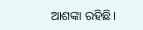ଆଶଙ୍କା ରହିଛି।